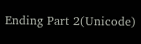Ending Part 2(Unicode)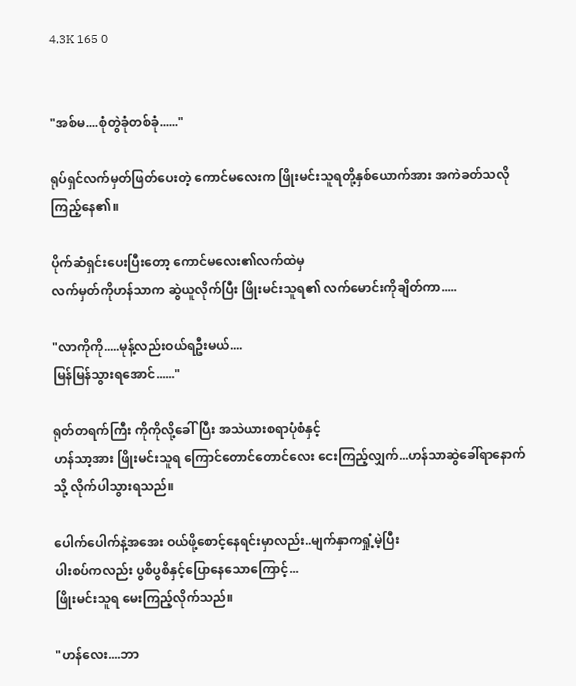4.3K 165 0


"အစ်မ....စုံတွဲခုံတစ်ခုံ......"

ရုပ်ရှင်လက်မှတ်ဖြတ်ပေးတဲ့ ကောင်မလေးက ဖြိုးမင်းသူရတို့နှစ်ယောက်အား အကဲခတ်သလိုကြည့်နေ၏။

ပိုက်ဆံရှင်းပေးပြီးတော့ ကောင်မလေး၏လက်ထဲမှ
လက်မှတ်ကိုဟန်သာက ဆွဲယူလိုက်ပြီး ဖြိုးမင်းသူရ၏ လက်မောင်းကိုချိတ်ကာ.....

"လာကိုကို.....မုန့်လည်းဝယ်ရဦးမယ်....
မြန်မြန်သွားရအောင်......"

ရုတ်တရက်ကြီး ကိုကိုလို့ခေါ်ပြီး အသဲယားစရာပုံစံနှင့်
ဟန်သာ့အား ဖြိုးမင်းသူရ ကြောင်တောင်တောင်လေး ငေးကြည့်လျှက်...ဟန်သာဆွဲခေါ်ရာနောက်သို့ လိုက်ပါသွားရသည်။

ပေါက်ပေါက်နဲ့အအေး ဝယ်ဖို့စောင့်နေရင်းမှာလည်း..မျက်နှာကရှုံ့မဲ့ပြီး
ပါးစပ်ကလည်း ပွစိပွစိနှင့်ပြောနေသောကြောင့်...
ဖြိုးမင်းသူရ မေးကြည့်လိုက်သည်။

"ဟန်လေး....ဘာ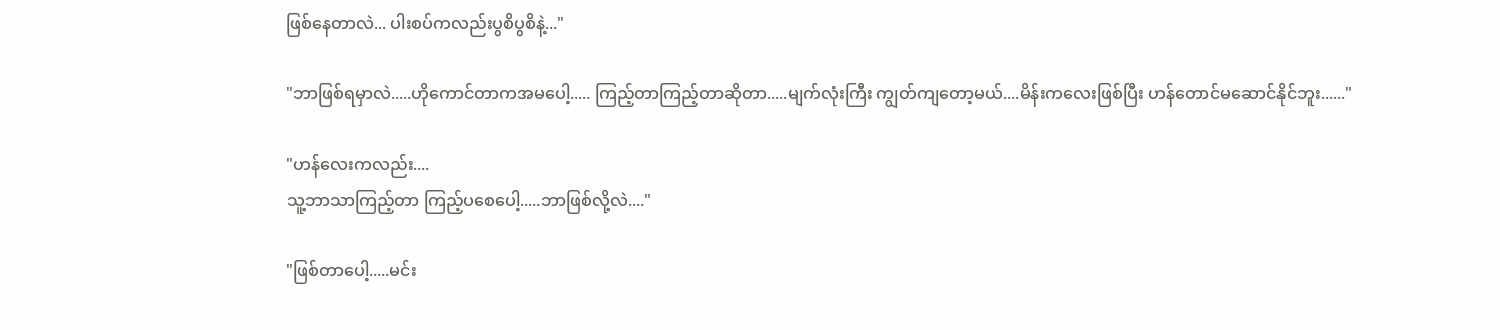ဖြစ်နေတာလဲ... ပါးစပ်ကလည်းပွစိပွစိနဲ့..."

"ဘာဖြစ်ရမှာလဲ.....ဟိုကောင်တာကအမပေါ့..... ကြည့်တာကြည့်တာဆိုတာ.....မျက်လုံးကြီး ကျွတ်ကျတော့မယ်....မိန်းကလေးဖြစ်ပြီး ဟန်တောင်မဆောင်နိုင်ဘူး......"

"ဟန်လေးကလည်း....
သူ့ဘာသာကြည့်တာ ကြည့်ပစေပေါ့.....ဘာဖြစ်လို့လဲ...."

"ဖြစ်တာပေါ့.....မင်း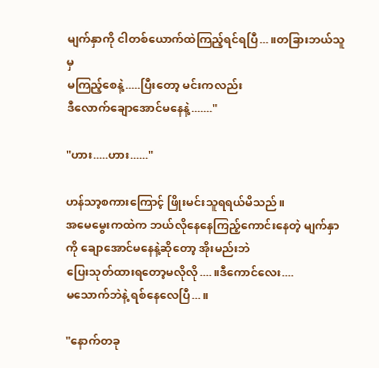မျက်နှာကို ငါတစ်ယောက်ထဲကြည့်ရင်ရပြီ...။တခြားဘယ်သူမှ
မကြည့်စေနဲ့.....ပြီးတော့ မင်းကလည်း
ဒီလောက်ချောအောင်မနေနဲ့......."

"ဟား.....ဟား......"

ဟန်သာ့စကားကြောင့် ဖြိုးမင်းသူရရယ်မိသည်။
အမေမွေးကထဲက ဘယ်လိုနေနေကြည့်ကောင်းနေတဲ့ မျက်နှာကို ချောအောင်မနေနဲ့ဆိုတော့ အိုးမည်းဘဲ
ပြေးသုတ်ထားရတော့မလိုလို....။ဒီကောင်လေး....
မသောက်ဘဲနဲ့ ရစ်နေလေပြီ...။

"နောက်တခု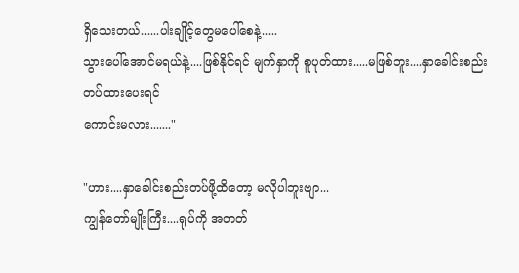ရှိသေးတယ်......ပါးချိုင့်တွေမပေါ်စေနဲ့.....
သွားပေါ်အောင်မရယ်နဲ့....ဖြစ်နိုင်ရင် မျက်နှာကို စူပုတ်ထား.....မဖြစ်ဘူး....နှာခေါင်းစည်းတပ်ထားပေးရင်
ကောင်းမလား......."

"ဟား....နှာခေါင်းစည်းတပ်ဖို့ထိတော့ မလိုပါဘူးဗျာ...
ကျွန်တော်မျိုးကြီး....ရုပ်ကို အတတ်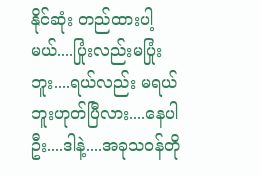နိုင်ဆုံး တည်ထားပါ့မယ်....ပြုံးလည်းမပြုံးဘူး....ရယ်လည်း မရယ်ဘူးဟုတ်ပြီလား....နေပါဦး....ဒါနဲ့....အခုသဝန်တို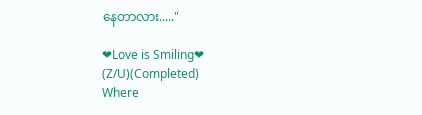နေတာလား....."

❤Love is Smiling❤  (Z/U)(Completed)                            Where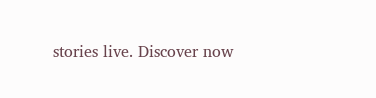stories live. Discover now